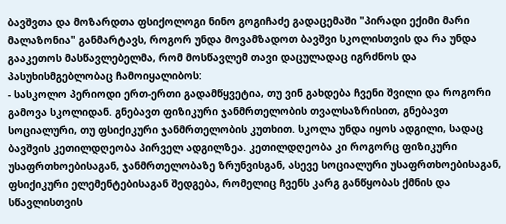ბავშვთა და მოზარდთა ფსიქოლოგი ნინო გოგიჩაძე გადაცემაში "პირადი ექიმი მარი მალაზონია" განმარტავს, როგორ უნდა მოვამზადოთ ბავშვი სკოლისთვის და რა უნდა გააკეთოს მასწავლებელმა, რომ მოსწავლემ თავი დაცულადაც იგრძნოს და პასუხისმგებლობაც ჩამოიყალიბოს:
- სასკოლო პერიოდი ერთ-ერთი გადამწყვეტია, თუ ვინ გახდება ჩვენი შვილი და როგორი გამოვა სკოლიდან. გნებავთ ფიზიკური ჯანმრთელობის თვალსაზრისით, გნებავთ სოციალური, თუ ფსიქიკური ჯანმრთელობის კუთხით. სკოლა უნდა იყოს ადგილი, სადაც ბავშვის კეთილდღეობა პირველ ადგილზეა. კეთილდღეობა კი როგორც ფიზიკური უსაფრთხოებისაგან, ჯანმრთელობაზე ზრუნვისგან, ასევე სოციალური უსაფრთხოებისაგან, ფსიქიკური ელემენტებისაგან შედგება, რომელიც ჩვენს კარგ განწყობას ქმნის და სწავლისთვის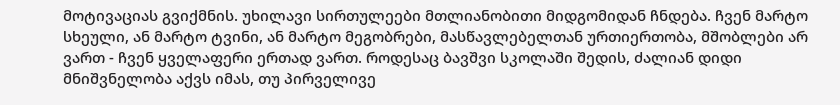მოტივაციას გვიქმნის. უხილავი სირთულეები მთლიანობითი მიდგომიდან ჩნდება. ჩვენ მარტო სხეული, ან მარტო ტვინი, ან მარტო მეგობრები, მასწავლებელთან ურთიერთობა, მშობლები არ ვართ - ჩვენ ყველაფერი ერთად ვართ. როდესაც ბავშვი სკოლაში შედის, ძალიან დიდი მნიშვნელობა აქვს იმას, თუ პირველივე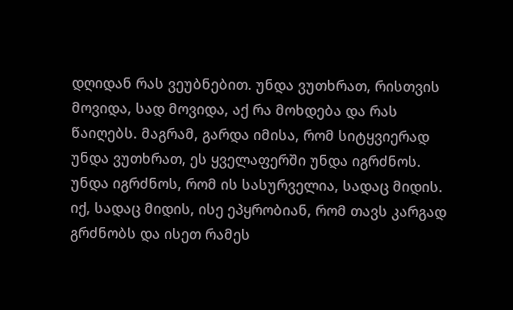დღიდან რას ვეუბნებით. უნდა ვუთხრათ, რისთვის მოვიდა, სად მოვიდა, აქ რა მოხდება და რას წაიღებს. მაგრამ, გარდა იმისა, რომ სიტყვიერად უნდა ვუთხრათ, ეს ყველაფერში უნდა იგრძნოს. უნდა იგრძნოს, რომ ის სასურველია, სადაც მიდის. იქ, სადაც მიდის, ისე ეპყრობიან, რომ თავს კარგად გრძნობს და ისეთ რამეს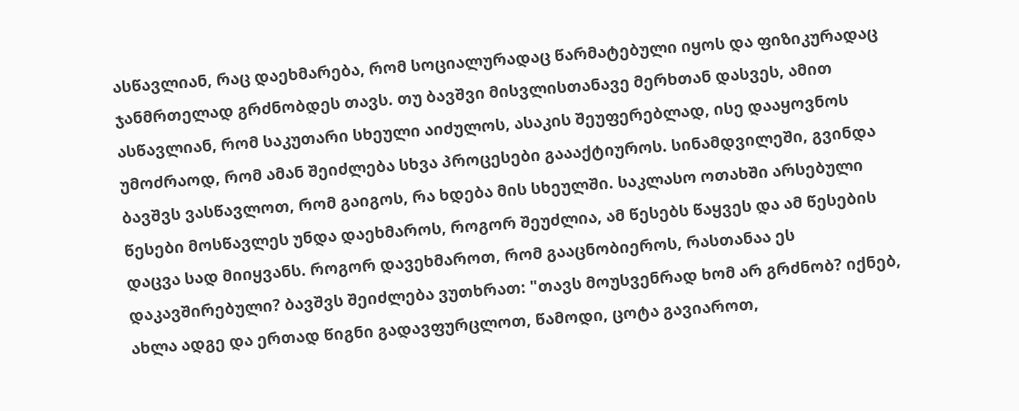ასწავლიან, რაც დაეხმარება, რომ სოციალურადაც წარმატებული იყოს და ფიზიკურადაც ჯანმრთელად გრძნობდეს თავს. თუ ბავშვი მისვლისთანავე მერხთან დასვეს, ამით ასწავლიან, რომ საკუთარი სხეული აიძულოს, ასაკის შეუფერებლად, ისე დააყოვნოს უმოძრაოდ, რომ ამან შეიძლება სხვა პროცესები გაააქტიუროს. სინამდვილეში, გვინდა ბავშვს ვასწავლოთ, რომ გაიგოს, რა ხდება მის სხეულში. საკლასო ოთახში არსებული წესები მოსწავლეს უნდა დაეხმაროს, როგორ შეუძლია, ამ წესებს წაყვეს და ამ წესების დაცვა სად მიიყვანს. როგორ დავეხმაროთ, რომ გააცნობიეროს, რასთანაა ეს დაკავშირებული? ბავშვს შეიძლება ვუთხრათ: "თავს მოუსვენრად ხომ არ გრძნობ? იქნებ, ახლა ადგე და ერთად წიგნი გადავფურცლოთ, წამოდი, ცოტა გავიაროთ,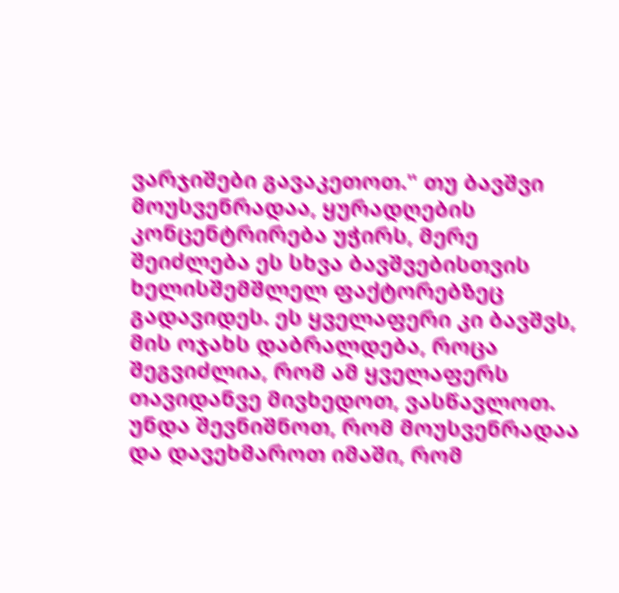ვარჯიშები გავაკეთოთ." თუ ბავშვი მოუსვენრადაა, ყურადღების კონცენტრირება უჭირს, მერე შეიძლება ეს სხვა ბავშვებისთვის ხელისშემშლელ ფაქტორებზეც გადავიდეს. ეს ყველაფერი კი ბავშვს, მის ოჯახს დაბრალდება, როცა შეგვიძლია, რომ ამ ყველაფერს თავიდანვე მივხედოთ, ვასწავლოთ. უნდა შევნიშნოთ, რომ მოუსვენრადაა და დავეხმაროთ იმაში, რომ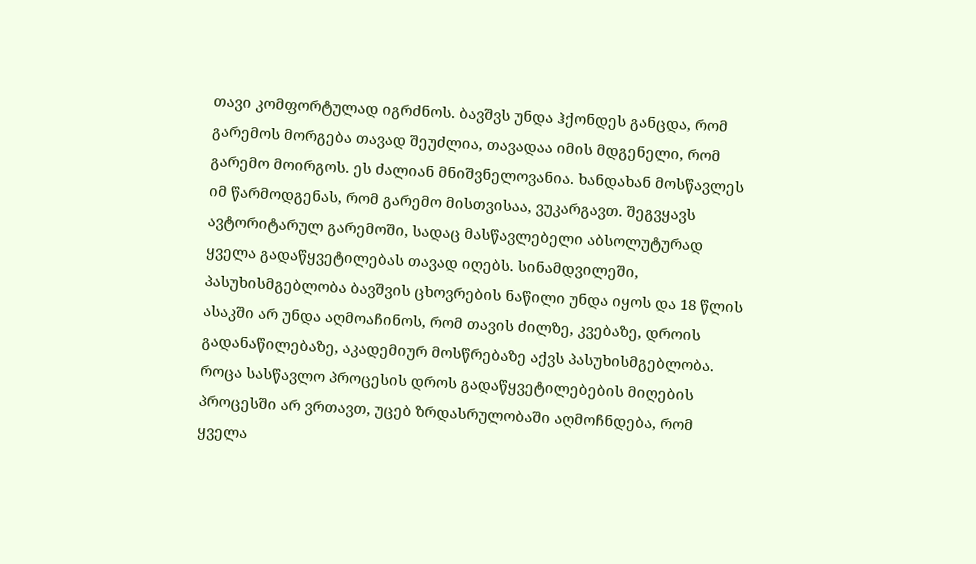თავი კომფორტულად იგრძნოს. ბავშვს უნდა ჰქონდეს განცდა, რომ გარემოს მორგება თავად შეუძლია, თავადაა იმის მდგენელი, რომ გარემო მოირგოს. ეს ძალიან მნიშვნელოვანია. ხანდახან მოსწავლეს იმ წარმოდგენას, რომ გარემო მისთვისაა, ვუკარგავთ. შეგვყავს ავტორიტარულ გარემოში, სადაც მასწავლებელი აბსოლუტურად ყველა გადაწყვეტილებას თავად იღებს. სინამდვილეში, პასუხისმგებლობა ბავშვის ცხოვრების ნაწილი უნდა იყოს და 18 წლის ასაკში არ უნდა აღმოაჩინოს, რომ თავის ძილზე, კვებაზე, დროის გადანაწილებაზე, აკადემიურ მოსწრებაზე აქვს პასუხისმგებლობა. როცა სასწავლო პროცესის დროს გადაწყვეტილებების მიღების პროცესში არ ვრთავთ, უცებ ზრდასრულობაში აღმოჩნდება, რომ ყველა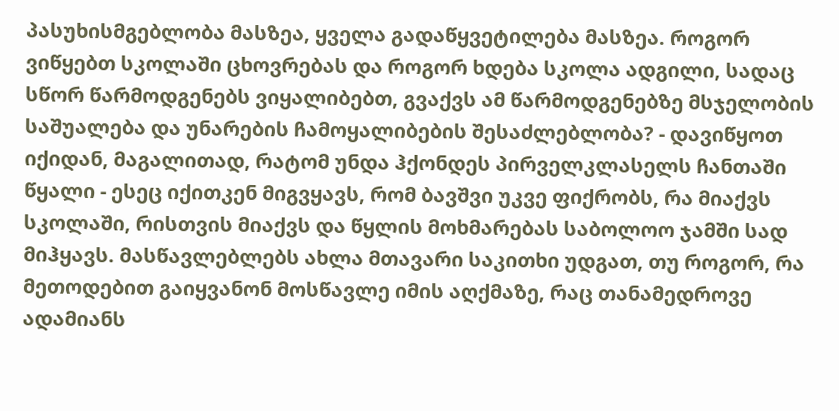პასუხისმგებლობა მასზეა, ყველა გადაწყვეტილება მასზეა. როგორ ვიწყებთ სკოლაში ცხოვრებას და როგორ ხდება სკოლა ადგილი, სადაც სწორ წარმოდგენებს ვიყალიბებთ, გვაქვს ამ წარმოდგენებზე მსჯელობის საშუალება და უნარების ჩამოყალიბების შესაძლებლობა? - დავიწყოთ იქიდან, მაგალითად, რატომ უნდა ჰქონდეს პირველკლასელს ჩანთაში წყალი - ესეც იქითკენ მიგვყავს, რომ ბავშვი უკვე ფიქრობს, რა მიაქვს სკოლაში, რისთვის მიაქვს და წყლის მოხმარებას საბოლოო ჯამში სად მიჰყავს. მასწავლებლებს ახლა მთავარი საკითხი უდგათ, თუ როგორ, რა მეთოდებით გაიყვანონ მოსწავლე იმის აღქმაზე, რაც თანამედროვე ადამიანს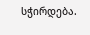სჭირდება.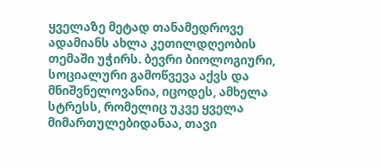ყველაზე მეტად თანამედროვე ადამიანს ახლა კეთილდღეობის თემაში უჭირს. ბევრი ბიოლოგიური, სოციალური გამოწვევა აქვს და მნიშვნელოვანია, იცოდეს, ამხელა სტრესს, რომელიც უკვე ყველა მიმართულებიდანაა, თავი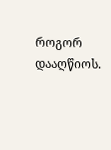როგორ დააღწიოს.